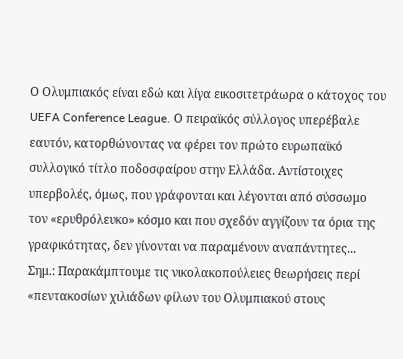Ο Ολυμπιακός είναι εδώ και λίγα εικοσιτετράωρα ο κάτοχος του UEFA Conference League. Ο πειραϊκός σύλλογος υπερέβαλε εαυτόν, κατορθώνοντας να φέρει τον πρώτο ευρωπαϊκό συλλογικό τίτλο ποδοσφαίρου στην Ελλάδα. Αντίστοιχες υπερβολές, όμως, που γράφονται και λέγονται από σύσσωμο τον «ερυθρόλευκο» κόσμο και που σχεδόν αγγίζουν τα όρια της γραφικότητας, δεν γίνονται να παραμένουν αναπάντητες...
Σημ.: Παρακάμπτουμε τις νικολακοπούλειες θεωρήσεις περί «πεντακοσίων χιλιάδων φίλων του Ολυμπιακού στους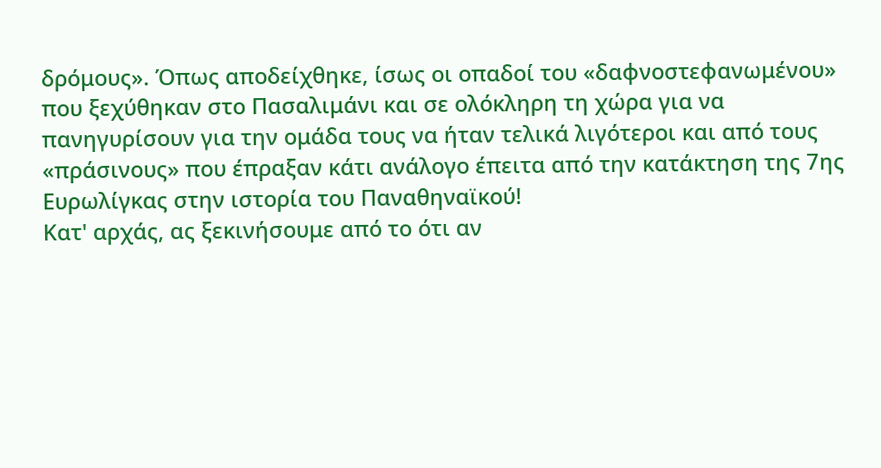δρόμους». Όπως αποδείχθηκε, ίσως οι οπαδοί του «δαφνοστεφανωμένου» που ξεχύθηκαν στο Πασαλιμάνι και σε ολόκληρη τη χώρα για να πανηγυρίσουν για την ομάδα τους να ήταν τελικά λιγότεροι και από τους «πράσινους» που έπραξαν κάτι ανάλογο έπειτα από την κατάκτηση της 7ης Ευρωλίγκας στην ιστορία του Παναθηναϊκού!
Κατ' αρχάς, ας ξεκινήσουμε από το ότι αν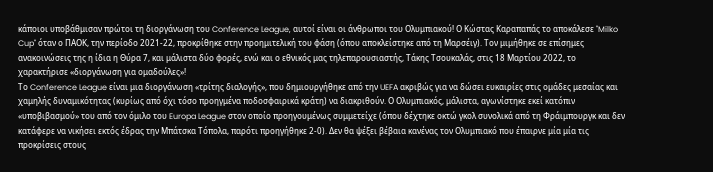κάποιοι υποβάθμισαν πρώτοι τη διοργάνωση του Conference League, αυτοί είναι οι άνθρωποι του Ολυμπιακού! Ο Κώστας Καραπαπάς το αποκάλεσε "Milko Cup" όταν ο ΠΑΟΚ, την περίοδο 2021-22, προκρίθηκε στην προημιτελική του φάση (όπου αποκλείστηκε από τη Μαρσέιγ). Τον μιμήθηκε σε επίσημες ανακοινώσεις της η ίδια η Θύρα 7, και μάλιστα δύο φορές, ενώ και ο εθνικός μας τηλεπαρουσιαστής, Τάκης Τσουκαλάς, στις 18 Μαρτίου 2022, το χαρακτήρισε «διοργάνωση για ομαδούλες»!
Το Conference League είναι μια διοργάνωση «τρίτης διαλογής», που δημιουργήθηκε από την UEFA ακριβώς για να δώσει ευκαιρίες στις ομάδες μεσαίας και χαμηλής δυναμικότητας (κυρίως από όχι τόσο προηγμένα ποδοσφαιρικά κράτη) να διακριθούν. Ο Ολυμπιακός, μάλιστα, αγωνίστηκε εκεί κατόπιν «υποβιβασμού» του από τον όμιλο του Europa League στον οποίο προηγουμένως συμμετείχε (όπου δέχτηκε οκτώ γκολ συνολικά από τη Φράιμπουργκ και δεν κατάφερε να νικήσει εκτός έδρας την Μπάτσκα Τόπολα, παρότι προηγήθηκε 2-0). Δεν θα ψέξει βέβαια κανένας τον Ολυμπιακό που έπαιρνε μία μία τις προκρίσεις στους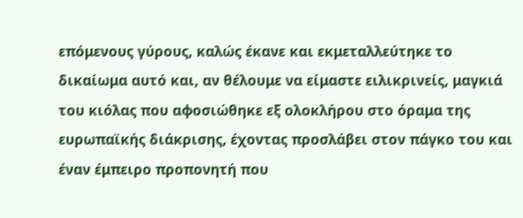επόμενους γύρους, καλώς έκανε και εκμεταλλεύτηκε το δικαίωμα αυτό και, αν θέλουμε να είμαστε ειλικρινείς, μαγκιά του κιόλας που αφοσιώθηκε εξ ολοκλήρου στο όραμα της ευρωπαϊκής διάκρισης, έχοντας προσλάβει στον πάγκο του και έναν έμπειρο προπονητή που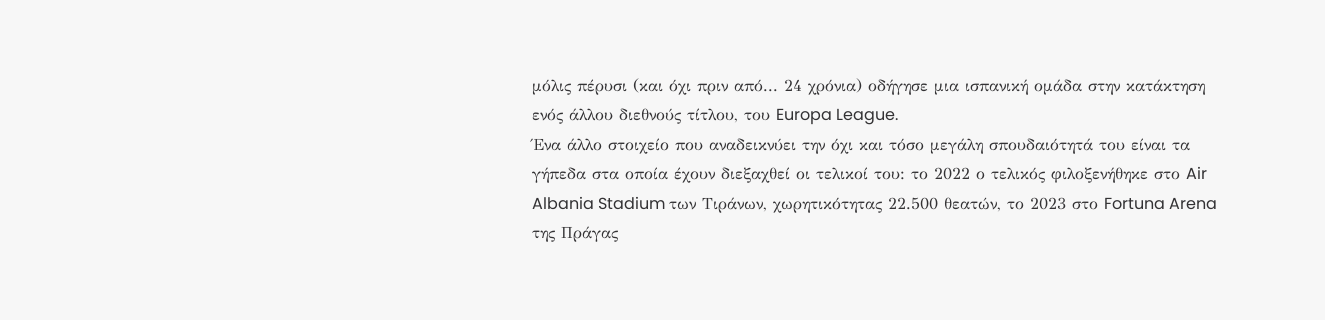μόλις πέρυσι (και όχι πριν από... 24 χρόνια) οδήγησε μια ισπανική ομάδα στην κατάκτηση ενός άλλου διεθνούς τίτλου, του Europa League.
Ένα άλλο στοιχείο που αναδεικνύει την όχι και τόσο μεγάλη σπουδαιότητά του είναι τα γήπεδα στα οποία έχουν διεξαχθεί οι τελικοί του: το 2022 ο τελικός φιλοξενήθηκε στο Air Albania Stadium των Τιράνων, χωρητικότητας 22.500 θεατών, το 2023 στο Fortuna Arena της Πράγας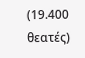(19.400 θεατές)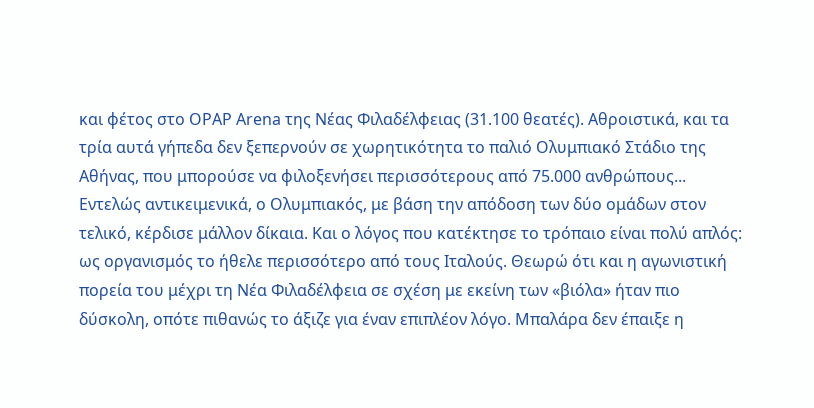και φέτος στο OPAP Arena της Νέας Φιλαδέλφειας (31.100 θεατές). Αθροιστικά, και τα τρία αυτά γήπεδα δεν ξεπερνούν σε χωρητικότητα το παλιό Ολυμπιακό Στάδιο της Αθήνας, που μπορούσε να φιλοξενήσει περισσότερους από 75.000 ανθρώπους...
Εντελώς αντικειμενικά, ο Ολυμπιακός, με βάση την απόδοση των δύο ομάδων στον τελικό, κέρδισε μάλλον δίκαια. Και ο λόγος που κατέκτησε το τρόπαιο είναι πολύ απλός: ως οργανισμός το ήθελε περισσότερο από τους Ιταλούς. Θεωρώ ότι και η αγωνιστική πορεία του μέχρι τη Νέα Φιλαδέλφεια σε σχέση με εκείνη των «βιόλα» ήταν πιο δύσκολη, οπότε πιθανώς το άξιζε για έναν επιπλέον λόγο. Μπαλάρα δεν έπαιξε η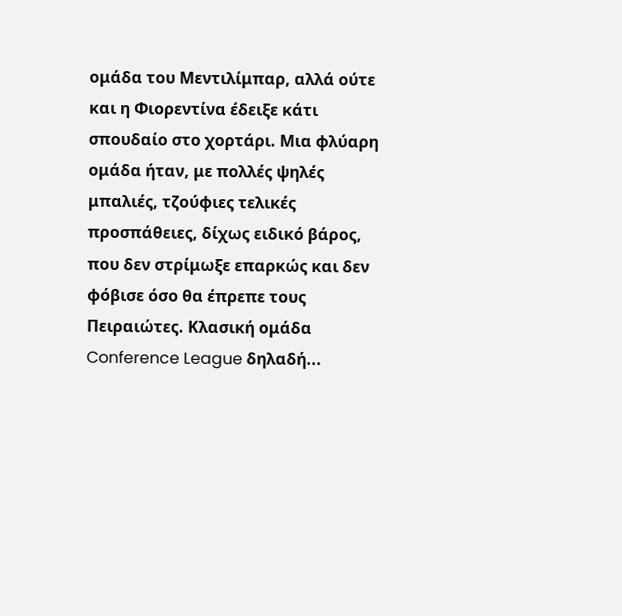ομάδα του Μεντιλίμπαρ, αλλά ούτε και η Φιορεντίνα έδειξε κάτι σπουδαίο στο χορτάρι. Μια φλύαρη ομάδα ήταν, με πολλές ψηλές μπαλιές, τζούφιες τελικές προσπάθειες, δίχως ειδικό βάρος, που δεν στρίμωξε επαρκώς και δεν φόβισε όσο θα έπρεπε τους Πειραιώτες. Κλασική ομάδα Conference League δηλαδή...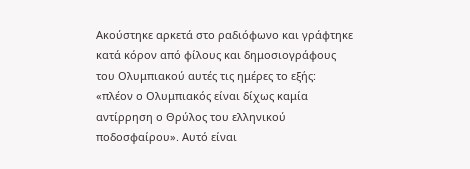Ακούστηκε αρκετά στο ραδιόφωνο και γράφτηκε κατά κόρον από φίλους και δημοσιογράφους του Ολυμπιακού αυτές τις ημέρες το εξής: «πλέον ο Ολυμπιακός είναι δίχως καμία αντίρρηση ο Θρύλος του ελληνικού ποδοσφαίρου». Αυτό είναι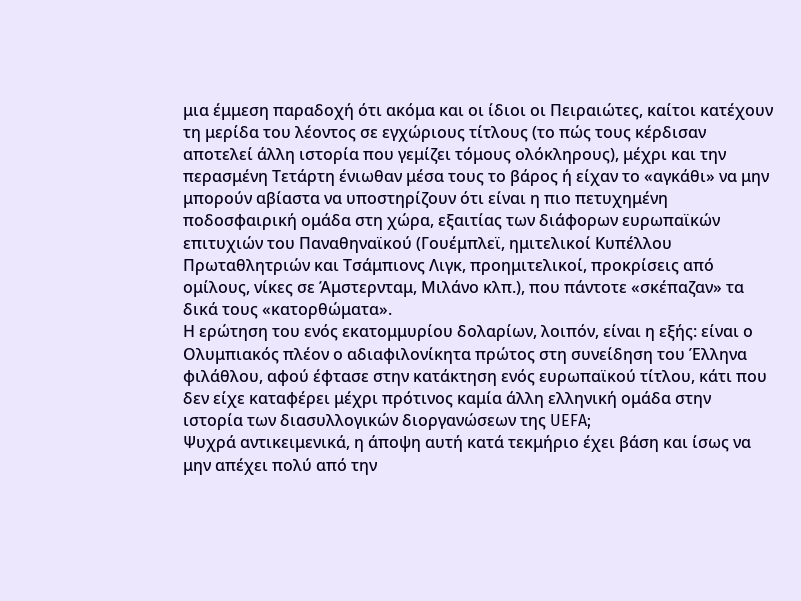μια έμμεση παραδοχή ότι ακόμα και οι ίδιοι οι Πειραιώτες, καίτοι κατέχουν τη μερίδα του λέοντος σε εγχώριους τίτλους (το πώς τους κέρδισαν αποτελεί άλλη ιστορία που γεμίζει τόμους ολόκληρους), μέχρι και την περασμένη Τετάρτη ένιωθαν μέσα τους το βάρος ή είχαν το «αγκάθι» να μην μπορούν αβίαστα να υποστηρίζουν ότι είναι η πιο πετυχημένη ποδοσφαιρική ομάδα στη χώρα, εξαιτίας των διάφορων ευρωπαϊκών επιτυχιών του Παναθηναϊκού (Γουέμπλεϊ, ημιτελικοί Κυπέλλου Πρωταθλητριών και Τσάμπιονς Λιγκ, προημιτελικοί, προκρίσεις από ομίλους, νίκες σε Άμστερνταμ, Μιλάνο κλπ.), που πάντοτε «σκέπαζαν» τα δικά τους «κατορθώματα».
Η ερώτηση του ενός εκατομμυρίου δολαρίων, λοιπόν, είναι η εξής: είναι ο Ολυμπιακός πλέον ο αδιαφιλονίκητα πρώτος στη συνείδηση του Έλληνα φιλάθλου, αφού έφτασε στην κατάκτηση ενός ευρωπαϊκού τίτλου, κάτι που δεν είχε καταφέρει μέχρι πρότινος καμία άλλη ελληνική ομάδα στην ιστορία των διασυλλογικών διοργανώσεων της UEFA;
Ψυχρά αντικειμενικά, η άποψη αυτή κατά τεκμήριο έχει βάση και ίσως να μην απέχει πολύ από την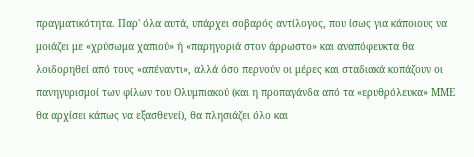πραγματικότητα. Παρ' όλα αυτά, υπάρχει σοβαρός αντίλογος, που ίσως για κάποιους να μοιάζει με «χρύσωμα χαπιού» ή «παρηγοριά στον άρρωστο» και αναπόφευκτα θα λοιδορηθεί από τους «απέναντι», αλλά όσο περνούν οι μέρες και σταδιακά κοπάζουν οι πανηγυρισμοί των φίλων του Ολυμπιακού (και η προπαγάνδα από τα «ερυθρόλευκα» ΜΜΕ θα αρχίσει κάπως να εξασθενεί), θα πλησιάζει όλο και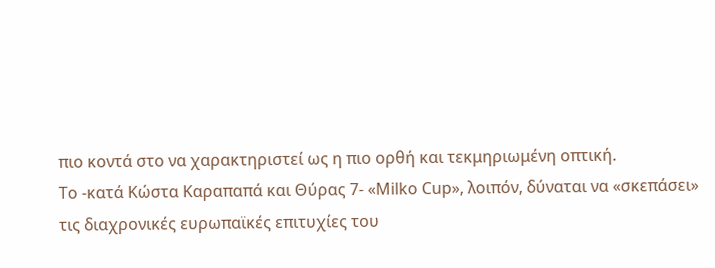πιο κοντά στο να χαρακτηριστεί ως η πιο ορθή και τεκμηριωμένη οπτική.
Το -κατά Κώστα Καραπαπά και Θύρας 7- «Milko Cup», λοιπόν, δύναται να «σκεπάσει» τις διαχρονικές ευρωπαϊκές επιτυχίες του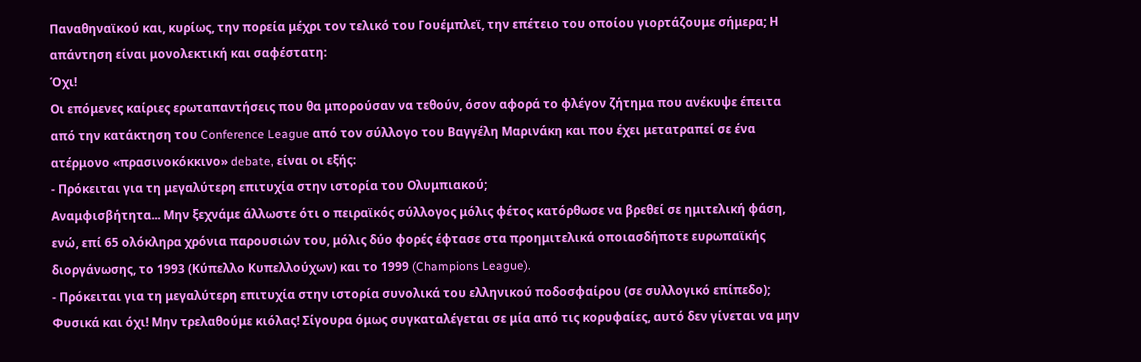Παναθηναϊκού και, κυρίως, την πορεία μέχρι τον τελικό του Γουέμπλεϊ, την επέτειο του οποίου γιορτάζουμε σήμερα; Η απάντηση είναι μονολεκτική και σαφέστατη:
Όχι!
Οι επόμενες καίριες ερωταπαντήσεις που θα μπορούσαν να τεθούν, όσον αφορά το φλέγον ζήτημα που ανέκυψε έπειτα από την κατάκτηση του Conference League από τον σύλλογο του Βαγγέλη Μαρινάκη και που έχει μετατραπεί σε ένα ατέρμονο «πρασινοκόκκινο» debate, είναι οι εξής:
- Πρόκειται για τη μεγαλύτερη επιτυχία στην ιστορία του Ολυμπιακού;
Αναμφισβήτητα... Μην ξεχνάμε άλλωστε ότι ο πειραϊκός σύλλογος μόλις φέτος κατόρθωσε να βρεθεί σε ημιτελική φάση, ενώ, επί 65 ολόκληρα χρόνια παρουσιών του, μόλις δύο φορές έφτασε στα προημιτελικά οποιασδήποτε ευρωπαϊκής διοργάνωσης, το 1993 (Κύπελλο Κυπελλούχων) και το 1999 (Champions League).
- Πρόκειται για τη μεγαλύτερη επιτυχία στην ιστορία συνολικά του ελληνικού ποδοσφαίρου (σε συλλογικό επίπεδο);
Φυσικά και όχι! Μην τρελαθούμε κιόλας! Σίγουρα όμως συγκαταλέγεται σε μία από τις κορυφαίες, αυτό δεν γίνεται να μην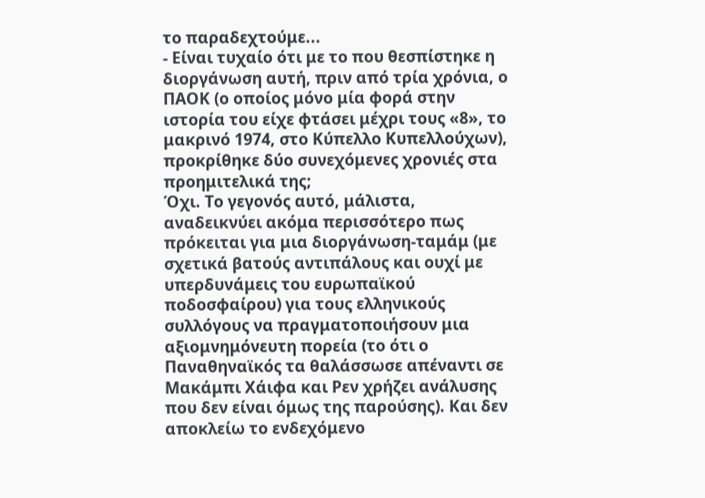το παραδεχτούμε...
- Είναι τυχαίο ότι με το που θεσπίστηκε η διοργάνωση αυτή, πριν από τρία χρόνια, ο ΠΑΟΚ (ο οποίος μόνο μία φορά στην ιστορία του είχε φτάσει μέχρι τους «8», το μακρινό 1974, στο Κύπελλο Κυπελλούχων), προκρίθηκε δύο συνεχόμενες χρονιές στα προημιτελικά της;
Όχι. Το γεγονός αυτό, μάλιστα, αναδεικνύει ακόμα περισσότερο πως πρόκειται για μια διοργάνωση-ταμάμ (με σχετικά βατούς αντιπάλους και ουχί με υπερδυνάμεις του ευρωπαϊκού ποδοσφαίρου) για τους ελληνικούς συλλόγους να πραγματοποιήσουν μια αξιομνημόνευτη πορεία (το ότι ο Παναθηναϊκός τα θαλάσσωσε απέναντι σε Μακάμπι Χάιφα και Ρεν χρήζει ανάλυσης που δεν είναι όμως της παρούσης). Και δεν αποκλείω το ενδεχόμενο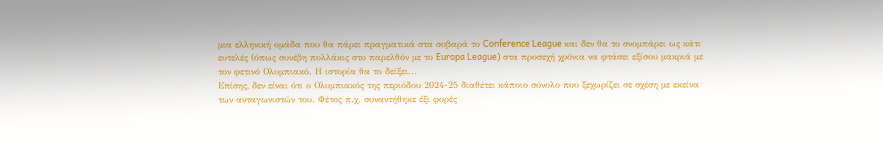μια ελληνική ομάδα που θα πάρει πραγματικά στα σοβαρά το Conference League και δεν θα το σνομπάρει ως κάτι ευτελές (όπως συνέβη πολλάκις στο παρελθόν με το Europa League) στα προσεχή χρόνια να φτάσει εξίσου μακριά με τον φετινό Ολυμπιακό. Η ιστορία θα το δείξει...
Επίσης, δεν είναι ότι ο Ολυμπιακός της περιόδου 2024-25 διαθέτει κάποιο σύνολο που ξεχωρίζει σε σχέση με εκείνα των ανταγωνιστών του. Φέτος π.χ. συναντήθηκε έξι φορές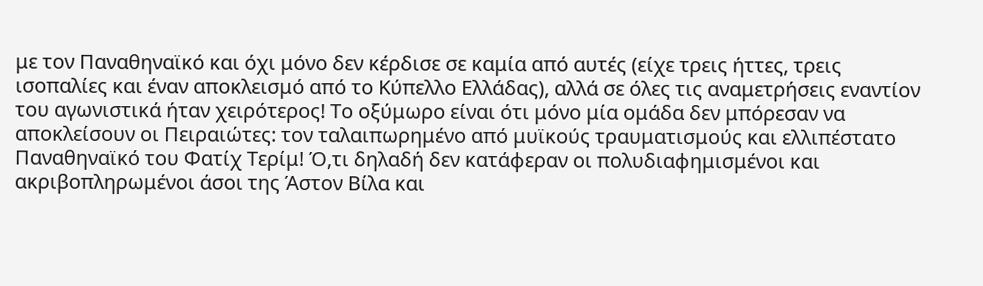με τον Παναθηναϊκό και όχι μόνο δεν κέρδισε σε καμία από αυτές (είχε τρεις ήττες, τρεις ισοπαλίες και έναν αποκλεισμό από το Κύπελλο Ελλάδας), αλλά σε όλες τις αναμετρήσεις εναντίον του αγωνιστικά ήταν χειρότερος! Το οξύμωρο είναι ότι μόνο μία ομάδα δεν μπόρεσαν να αποκλείσουν οι Πειραιώτες: τον ταλαιπωρημένο από μυϊκούς τραυματισμούς και ελλιπέστατο Παναθηναϊκό του Φατίχ Τερίμ! Ό,τι δηλαδή δεν κατάφεραν οι πολυδιαφημισμένοι και ακριβοπληρωμένοι άσοι της Άστον Βίλα και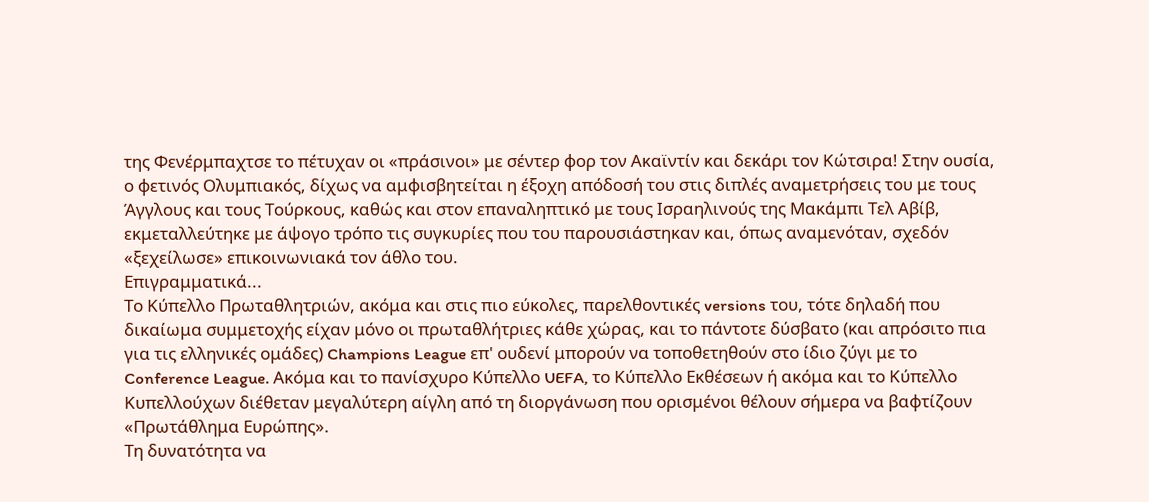της Φενέρμπαχτσε το πέτυχαν οι «πράσινοι» με σέντερ φορ τον Ακαϊντίν και δεκάρι τον Κώτσιρα! Στην ουσία, ο φετινός Ολυμπιακός, δίχως να αμφισβητείται η έξοχη απόδοσή του στις διπλές αναμετρήσεις του με τους Άγγλους και τους Τούρκους, καθώς και στον επαναληπτικό με τους Ισραηλινούς της Μακάμπι Τελ Αβίβ, εκμεταλλεύτηκε με άψογο τρόπο τις συγκυρίες που του παρουσιάστηκαν και, όπως αναμενόταν, σχεδόν «ξεχείλωσε» επικοινωνιακά τον άθλο του.
Επιγραμματικά...
Το Κύπελλο Πρωταθλητριών, ακόμα και στις πιο εύκολες, παρελθοντικές versions του, τότε δηλαδή που δικαίωμα συμμετοχής είχαν μόνο οι πρωταθλήτριες κάθε χώρας, και το πάντοτε δύσβατο (και απρόσιτο πια για τις ελληνικές ομάδες) Champions League επ' ουδενί μπορούν να τοποθετηθούν στο ίδιο ζύγι με το Conference League. Ακόμα και το πανίσχυρο Κύπελλο UEFA, το Κύπελλο Εκθέσεων ή ακόμα και το Κύπελλο Κυπελλούχων διέθεταν μεγαλύτερη αίγλη από τη διοργάνωση που ορισμένοι θέλουν σήμερα να βαφτίζουν «Πρωτάθλημα Ευρώπης».
Τη δυνατότητα να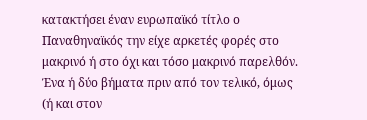κατακτήσει έναν ευρωπαϊκό τίτλο ο Παναθηναϊκός την είχε αρκετές φορές στο μακρινό ή στο όχι και τόσο μακρινό παρελθόν. Ένα ή δύο βήματα πριν από τον τελικό, όμως (ή και στον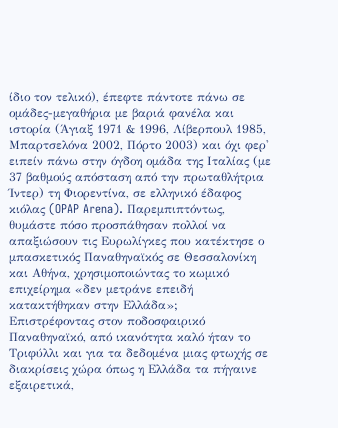ίδιο τον τελικό), έπεφτε πάντοτε πάνω σε ομάδες-μεγαθήρια με βαριά φανέλα και ιστορία (Άγιαξ 1971 & 1996, Λίβερπουλ 1985, Μπαρτσελόνα 2002, Πόρτο 2003) και όχι φερ' ειπείν πάνω στην όγδοη ομάδα της Ιταλίας (με 37 βαθμούς απόσταση από την πρωταθλήτρια Ίντερ) τη Φιορεντίνα, σε ελληνικό έδαφος κιόλας (OPAP Arena). Παρεμπιπτόντως, θυμάστε πόσο προσπάθησαν πολλοί να απαξιώσουν τις Ευρωλίγκες που κατέκτησε ο μπασκετικός Παναθηναϊκός σε Θεσσαλονίκη και Αθήνα, χρησιμοποιώντας το κωμικό επιχείρημα «δεν μετράνε επειδή κατακτήθηκαν στην Ελλάδα»;
Επιστρέφοντας στον ποδοσφαιρικό Παναθηναϊκό, από ικανότητα καλό ήταν το Τριφύλλι και για τα δεδομένα μιας φτωχής σε διακρίσεις χώρα όπως η Ελλάδα τα πήγαινε εξαιρετικά,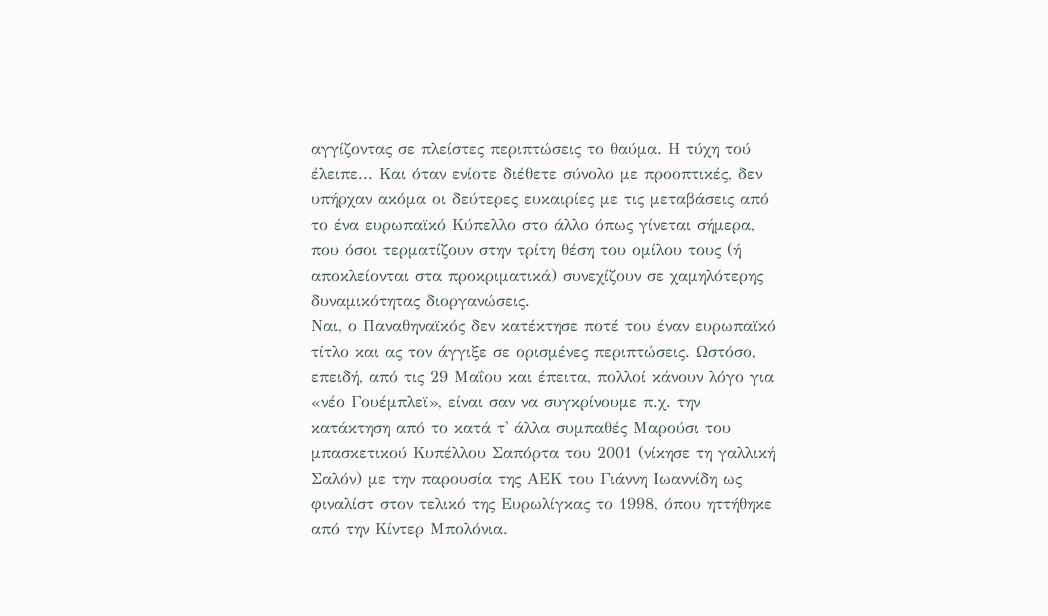αγγίζοντας σε πλείστες περιπτώσεις το θαύμα. Η τύχη τού έλειπε... Και όταν ενίοτε διέθετε σύνολο με προοπτικές, δεν υπήρχαν ακόμα οι δεύτερες ευκαιρίες με τις μεταβάσεις από το ένα ευρωπαϊκό Κύπελλο στο άλλο όπως γίνεται σήμερα, που όσοι τερματίζουν στην τρίτη θέση του ομίλου τους (ή αποκλείονται στα προκριματικά) συνεχίζουν σε χαμηλότερης δυναμικότητας διοργανώσεις.
Ναι, ο Παναθηναϊκός δεν κατέκτησε ποτέ του έναν ευρωπαϊκό τίτλο και ας τον άγγιξε σε ορισμένες περιπτώσεις. Ωστόσο, επειδή, από τις 29 Μαΐου και έπειτα, πολλοί κάνουν λόγο για «νέο Γουέμπλεϊ», είναι σαν να συγκρίνουμε π.χ. την κατάκτηση από το κατά τ' άλλα συμπαθές Μαρούσι του μπασκετικού Κυπέλλου Σαπόρτα του 2001 (νίκησε τη γαλλική Σαλόν) με την παρουσία της ΑΕΚ του Γιάννη Ιωαννίδη ως φιναλίστ στον τελικό της Ευρωλίγκας το 1998, όπου ηττήθηκε από την Κίντερ Μπολόνια.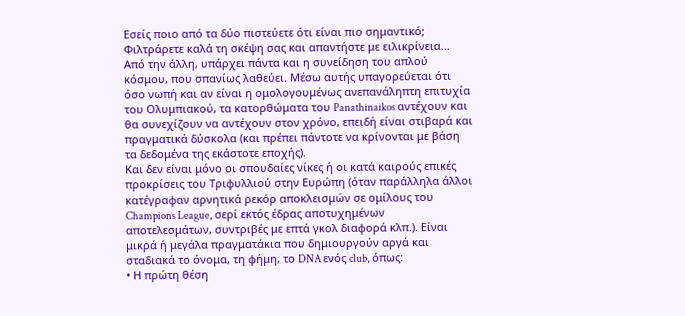Εσείς ποιο από τα δύο πιστεύετε ότι είναι πιο σημαντικό; Φιλτράρετε καλά τη σκέψη σας και απαντήστε με ειλικρίνεια...
Από την άλλη, υπάρχει πάντα και η συνείδηση του απλού κόσμου, που σπανίως λαθεύει. Μέσω αυτής υπαγορεύεται ότι όσο νωπή και αν είναι η ομολογουμένως ανεπανάληπτη επιτυχία του Ολυμπιακού, τα κατορθώματα του Panathinaikos αντέχουν και θα συνεχίζουν να αντέχουν στον χρόνο, επειδή είναι στιβαρά και πραγματικά δύσκολα (και πρέπει πάντοτε να κρίνονται με βάση τα δεδομένα της εκάστοτε εποχής).
Και δεν είναι μόνο οι σπουδαίες νίκες ή οι κατά καιρούς επικές προκρίσεις του Τριφυλλιού στην Ευρώπη (όταν παράλληλα άλλοι κατέγραφαν αρνητικά ρεκόρ αποκλεισμών σε ομίλους του Champions League, σερί εκτός έδρας αποτυχημένων αποτελεσμάτων, συντριβές με επτά γκολ διαφορά κλπ.). Είναι μικρά ή μεγάλα πραγματάκια που δημιουργούν αργά και σταδιακά το όνομα, τη φήμη, το DNA ενός club, όπως:
• Η πρώτη θέση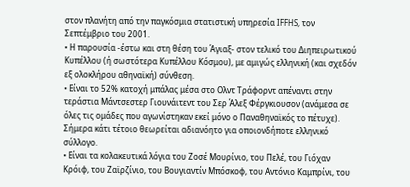στον πλανήτη από την παγκόσμια στατιστική υπηρεσία IFFHS, τον Σεπτέμβριο του 2001.
• Η παρουσία -έστω και στη θέση του Άγιαξ- στον τελικό του Διηπειρωτικού Κυπέλλου (ή σωστότερα Κυπέλλου Κόσμου), με αμιγώς ελληνική (και σχεδόν εξ ολοκλήρου αθηναϊκή) σύνθεση.
• Είναι το 52% κατοχή μπάλας μέσα στο Ολντ Τράφορντ απέναντι στην τεράστια Μάντσεστερ Γιουνάιτεντ του Σερ Άλεξ Φέργκιουσον (ανάμεσα σε όλες τις ομάδες που αγωνίστηκαν εκεί μόνο ο Παναθηναϊκός το πέτυχε). Σήμερα κάτι τέτοιο θεωρείται αδιανόητο για οποιονδήποτε ελληνικό σύλλογο.
• Είναι τα κολακευτικά λόγια του Ζοσέ Μουρίνιο, του Πελέ, του Γιόχαν Κρόιφ, του Ζαϊρζίνιο, του Βουγιαντίν Μπόσκοφ, του Αντόνιο Καμπρίνι, του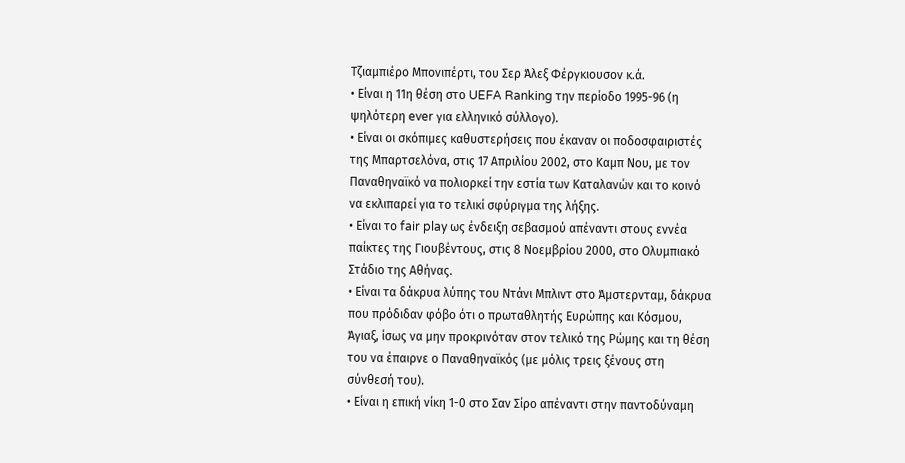Τζιαμπιέρο Μπονιπέρτι, του Σερ Άλεξ Φέργκιουσον κ.ά.
• Είναι η 11η θέση στο UEFA Ranking την περίοδο 1995-96 (η ψηλότερη ever για ελληνικό σύλλογο).
• Είναι οι σκόπιμες καθυστερήσεις που έκαναν οι ποδοσφαιριστές της Μπαρτσελόνα, στις 17 Απριλίου 2002, στο Καμπ Νου, με τον Παναθηναϊκό να πολιορκεί την εστία των Καταλανών και το κοινό να εκλιπαρεί για το τελικί σφύριγμα της λήξης.
• Είναι το fair play ως ένδειξη σεβασμού απέναντι στους εννέα παίκτες της Γιουβέντους, στις 8 Νοεμβρίου 2000, στο Ολυμπιακό Στάδιο της Αθήνας.
• Είναι τα δάκρυα λύπης του Ντάνι Μπλιντ στο Άμστερνταμ, δάκρυα που πρόδιδαν φόβο ότι ο πρωταθλητής Ευρώπης και Κόσμου, Άγιαξ, ίσως να μην προκρινόταν στον τελικό της Ρώμης και τη θέση του να έπαιρνε ο Παναθηναϊκός (με μόλις τρεις ξένους στη σύνθεσή του).
• Είναι η επική νίκη 1-0 στο Σαν Σίρο απέναντι στην παντοδύναμη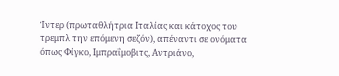Ίντερ (πρωταθλήτρια Ιταλίας και κάτοχος του τρεμπλ την επόμενη σεζόν), απέναντι σε ονόματα όπως Φίγκο, Ιμπραΐμοβιτς, Αντριάνο,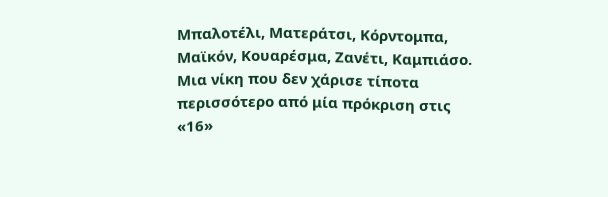Μπαλοτέλι, Ματεράτσι, Κόρντομπα, Μαϊκόν, Κουαρέσμα, Ζανέτι, Καμπιάσο. Μια νίκη που δεν χάρισε τίποτα περισσότερο από μία πρόκριση στις «16»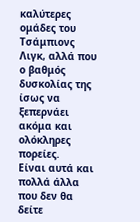καλύτερες ομάδες του Τσάμπιονς Λιγκ, αλλά που ο βαθμός δυσκολίας της ίσως να ξεπερνάει ακόμα και ολόκληρες πορείες.
Είναι αυτά και πολλά άλλα που δεν θα δείτε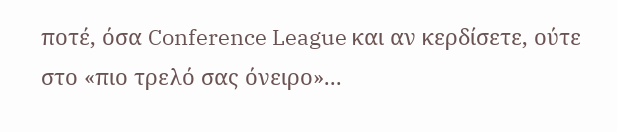ποτέ, όσα Conference League και αν κερδίσετε, ούτε στο «πιο τρελό σας όνειρο»...